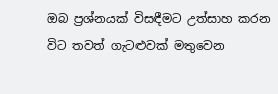ඔබ ප්‍රශ්නයක් විසඳීමට උත්සාහ කරන විට තවත් ගැටළුවක් මතුවෙන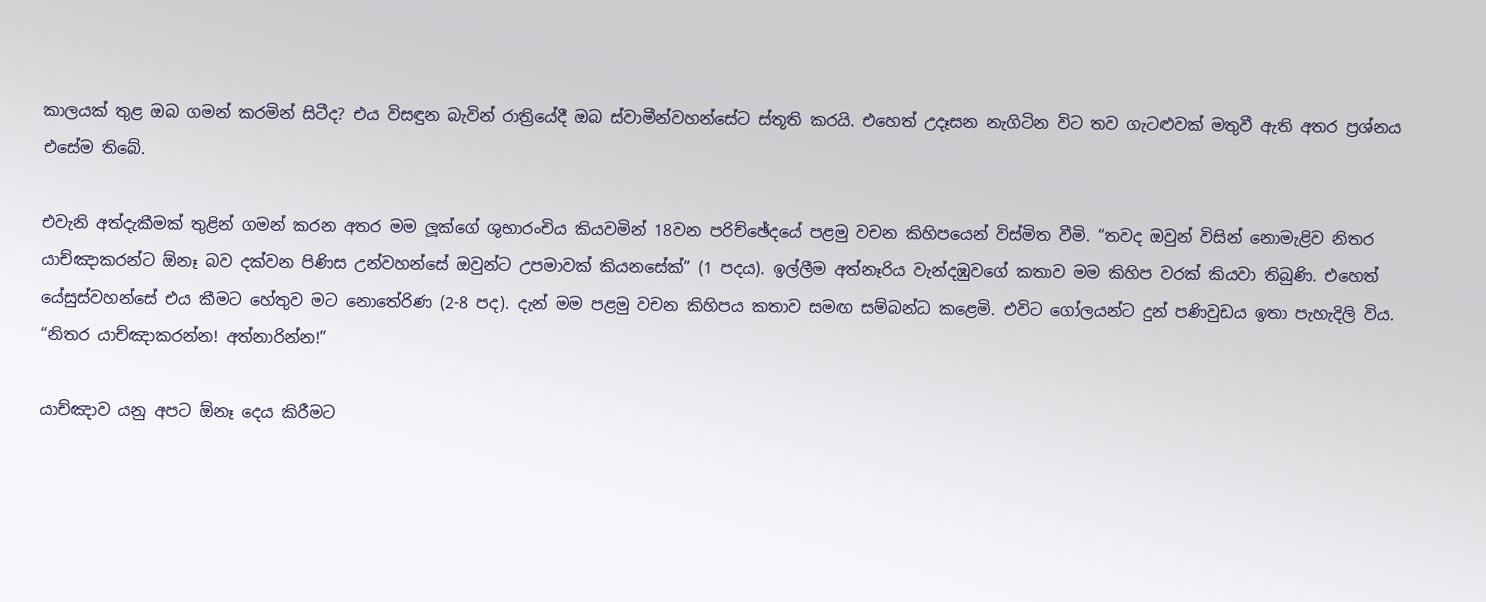කාලයක් තුළ ඔබ ගමන් කරමින් සිටීද? එය විසඳුන බැවින් රාත්‍රියේදී ඔබ ස්වාමීන්වහන්සේට ස්තූති කරයි. එහෙත් උදෑසන නැගිටින විට තව ගැටළුවක් මතුවී ඇති අතර ප්‍රශ්නය එසේම තිබේ.

එවැනි අත්දැකීමක් තුළින් ගමන් කරන අතර මම ලූක්ගේ ශුභාරංචිය කියවමින් 18වන පරිච්ඡේදයේ පළමු වචන කිහිපයෙන් විස්මිත වීමි. “තවද ඔවුන් විසින් නොමැළිව නිතර යාච්ඤාකරන්ට ඕනෑ බව දක්වන පිණිස උන්වහන්සේ ඔවුන්ට උපමාවක් කියනසේක්” (1 පදය). ඉල්ලීම අත්නෑරිය වැන්දඹුවගේ කතාව මම කිහිප වරක් කියවා තිබුණි. එහෙත් යේසුස්වහන්සේ එය කීමට හේතුව මට නොතේරිණ (2-8 පද). දැන් මම පළමු වචන කිහිපය කතාව සමඟ සම්බන්ධ කළෙමි. එවිට ගෝලයන්ට දුන් පණිවුඩය ඉතා පැහැදිලි විය. “නිතර යාච්ඤාකරන්න! අත්නාරින්න!”

යාච්ඤාව යනු අපට ඕනෑ දෙය කිරීමට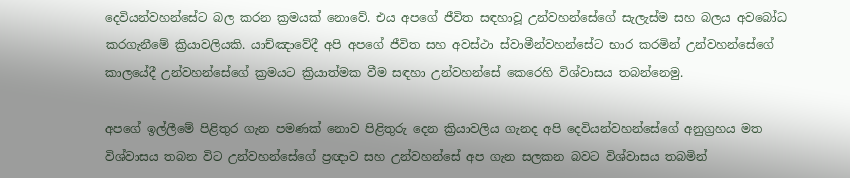දෙවියන්වහන්සේට බල කරන ක්‍රමයක් නොවේ. එය අපගේ ජීවිත සඳහාවූ උන්වහන්සේගේ සැලැස්ම සහ බලය අවබෝධ කරගැනීමේ ක්‍රියාවලියකි. යාච්ඤාවේදී අපි අපගේ ජීවිත සහ අවස්ථා ස්වාමීන්වහන්සේට භාර කරමින් උන්වහන්සේගේ කාලයේදී උන්වහන්සේගේ ක්‍රමයට ක්‍රියාත්මක වීම සඳහා උන්වහන්සේ කෙරෙහි විශ්වාසය තබන්නෙමු.

අපගේ ඉල්ලීමේ පිළිතුර ගැන පමණක් නොව පිළිතුරු දෙන ක්‍රියාවලිය ගැනද අපි දෙවියන්වහන්සේගේ අනුග්‍රහය මත විශ්වාසය තබන විට උන්වහන්සේගේ ප්‍රඥාව සහ උන්වහන්සේ අප ගැන සලකන බවට විශ්වාසය තබමින්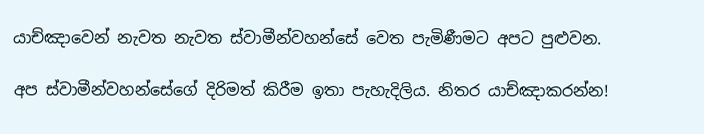යාච්ඤාවෙන් නැවත නැවත ස්වාමීන්වහන්සේ වෙත පැමිණීමට අපට පුළුවන.

අප ස්වාමීන්වහන්සේගේ දිරිමත් කිරීම ඉතා පැහැදිලිය. නිතර යාච්ඤාකරන්න!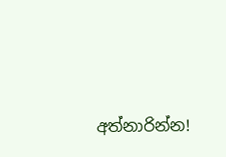අත්නාරින්න!